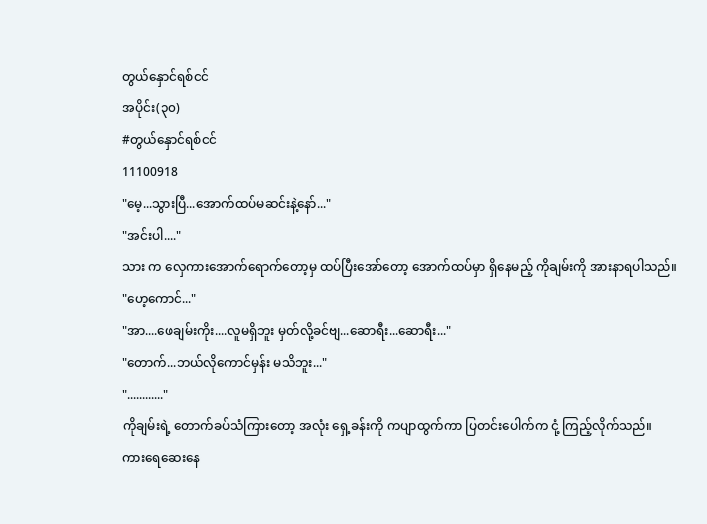တွယ်နှောင်ရစ်ငင်
အပိုင်း(၃၀)
#တွယ်နှောင်ရစ်ငင်
11100918
"မေ့...သွားပြီ...အောက်ထပ်မဆင်းနဲ့နော်..."
"အင်းပါ...."
သား က လှေကားအောက်ရောက်တော့မှ ထပ်ပြီးအော်တော့ အောက်ထပ်မှာ ရှိနေမည့် ကိုချမ်းကို အားနာရပါသည်။
"ဟေ့ကောင်..."
"အာ....ဖေချမ်းကိုး....လူမရှိဘူး မှတ်လို့ခင်ဗျ...ဆောရီး...ဆောရီး..."
"တောက်...ဘယ်လိုကောင်မှန်း မသိဘူး..."
"............"
ကိုချမ်းရဲ့ တောက်ခပ်သံကြားတော့ အလုံး ရှေ့ခန်းကို ကပျာထွက်ကာ ပြတင်းပေါက်က ငုံ့ ကြည့်လိုက်သည်။
ကားရေဆေးနေ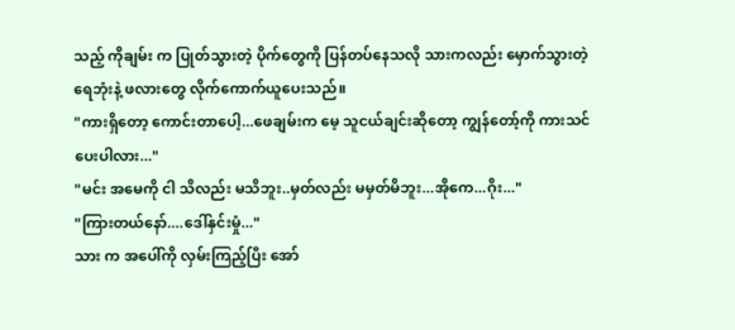သည့် ကိုချမ်း က ပြုတ်သွားတဲ့ ပိုက်တွေကို ပြန်တပ်နေသလို သားကလည်း မှောက်သွားတဲ့ ရေဘုံးနဲ့ ဖလားတွေ လိုက်ကောက်ယူပေးသည်။
"ကားရှိတော့ ကောင်းတာပေါ့...ဖေချမ်းက မေ့ သူငယ်ချင်းဆိုတော့ ကျွန်တော့်ကို ကားသင်ပေးပါလား..."
"မင်း အမေကို ငါ သိလည်း မသိဘူး..မှတ်လည်း မမှတ်မိဘူး...အိုကေ...ဂိုး..."
"ကြားတယ်နော်....ဒေါ်နှင်းမှုံ..."
သား က အပေါ်ကို လှမ်းကြည့်ပြီး အော်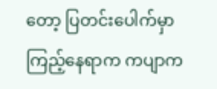တော့ ပြတင်းပေါက်မှာ ကြည့်နေရာက ကပျာက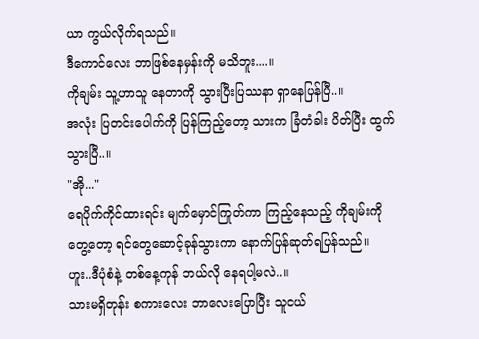ယာ ကွယ်လိုက်ရသည်။
ဒီကောင်လေး ဘာဖြစ်နေမှန်းကို မသိဘူး....။
ကိုချမ်း သူ့ဟာသူ နေတာကို သွားပြီးပြဿနာ ရှာနေပြန်ပြီ..။
အလုံး ပြတင်းပေါက်ကို ပြန်ကြည့်တော့ သားက ခြံတံခါး ပိတ်ပြီး ထွက်သွားပြီ..။
"အို..."
ရေပိုက်ကိုင်ထားရင်း မျက်မှောင်ကြုတ်ကာ ကြည့်နေသည့် ကိုချမ်းကို တွေ့တော့ ရင်တွေဆောင့်ခုန်သွားကာ နောက်ပြန်ဆုတ်ရပြန်သည်။
ဟူး..ဒီပုံစံနဲ့ တစ်နေ့ကုန် ဘယ်လို နေရပါ့မလဲ..။
သားမရှိတုန်း စကားလေး ဘာလေးပြောပြီး သူငယ်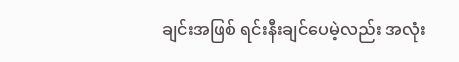ချင်းအဖြစ် ရင်းနီးချင်ပေမဲ့လည်း အလုံး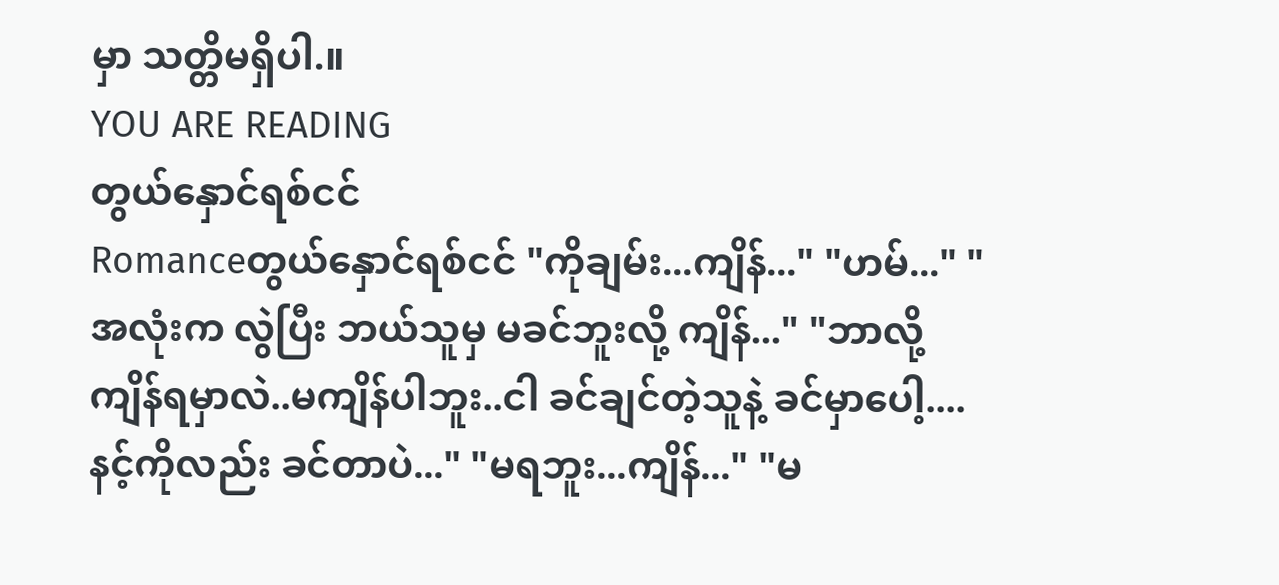မှာ သတ္တိမရှိပါ.။
YOU ARE READING
တွယ်နှောင်ရစ်ငင်
Romanceတွယ်နှောင်ရစ်ငင် "ကိုချမ်း...ကျိန်..." "ဟမ်..." "အလုံးက လွဲပြီး ဘယ်သူမှ မခင်ဘူးလို့ ကျိန်..." "ဘာလို့ ကျိန်ရမှာလဲ..မကျိန်ပါဘူး..ငါ ခင်ချင်တဲ့သူနဲ့ ခင်မှာပေါ့....နင့်ကိုလည်း ခင်တာပဲ..." "မရဘူး...ကျိန်..." "မ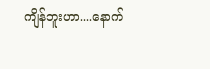ကျိန်ဘူးဟာ....နောက်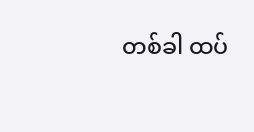တစ်ခါ ထပ်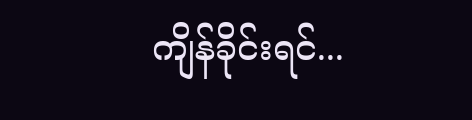ကျိန်ခိုင်းရင်...